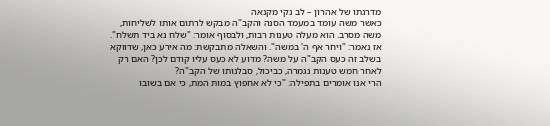מדרגתו של אהרון – לב נקי מקנאה
כאשר משה עומד במעמד הסנה והקב"ה מבקש לרתום אותו לשליחות, משה מסרב. הוא מעלה טענות רבות, ולבסוף אומר: "שלח נא ביד תשלח". אז נאמר: "ויחר אף ה' במשה". והשאלה מתבקשת: מה אירע כאן, שדווקא בשלב זה כעס הקב"ה על משה? מדוע לא כעס עליו קודם לכן? האם רק לאחר חמש טענות נגמרה, כביכול, סבלנותו של הקב"ה?
הרי אנו אומרים בתפילה: "כי לא אחפוץ במות המת, כי אם בשובו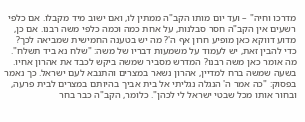מדרכו וחיה" – ועד יום מותו הקב"ה ממתין לו, ואם ישוב מיד מקבלו. אם כלפי רשעים אין הקב"ה חסר סבלנות, על אחת כמה וכמה כלפי משה רבנו. אם כן, מדוע דווקא כאן מופיע חרון אף ה'? מה יש בטענה החמישית שמביאה לכך?
כדי להבין זאת, יש לעמוד על משמעות דבריו של משה: "שלח נא ביד תשלח". מה אומר כאן משה רבנו? המדרש מסביר שמשה ביקש לכבד את אהרון אחיו. בשעה שמשה ברח למדיין, אהרון נשאר במצרים והתנבא לעם ישראל. כך נאמר בפסוק: "כה אמר ה' הנגלה נגליתי אל בית אביך בהיותם במצרים לבית פרעה, ובחור אותו מכל שבטי ישראל לי לכהן". כלומר, הקב"ה כבר בחר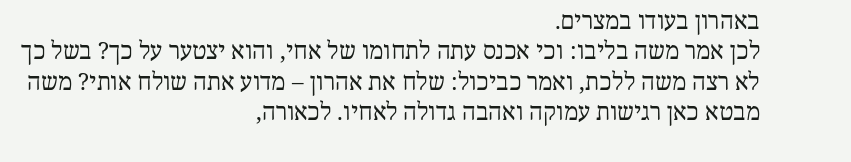באהרון בעודו במצרים.
לכן אמר משה בליבו: וכי אכנס עתה לתחומו של אחי, והוא יצטער על כך? בשל כך לא רצה משה ללכת, ואמר כביכול: שלח את אהרון – מדוע אתה שולח אותי? משה מבטא כאן רגישות עמוקה ואהבה גדולה לאחיו. לכאורה,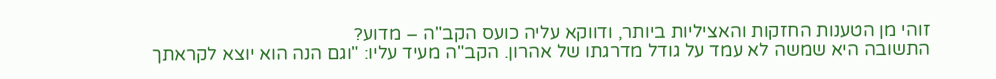זוהי מן הטענות החזקות והאציליות ביותר, ודווקא עליה כועס הקב"ה – מדוע?
התשובה היא שמשה לא עמד על גודל מדרגתו של אהרון. הקב"ה מעיד עליו: "וגם הנה הוא יוצא לקראתך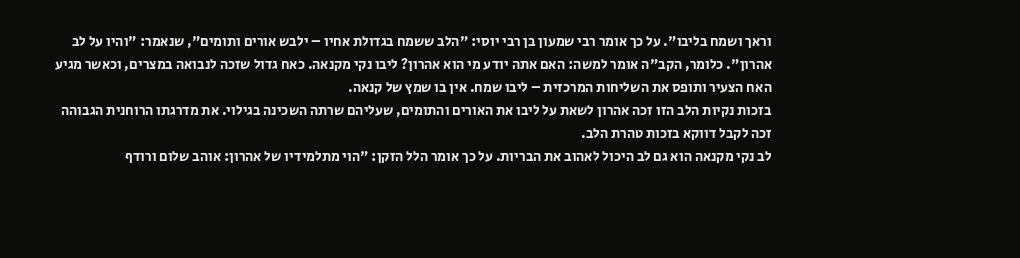וראך ושמח בליבו". על כך אומר רבי שמעון בן רבי יוסי: "הלב ששמח בגדולת אחיו – ילבש אורים ותומים", שנאמר: "והיו על לב אהרון". כלומר, הקב"ה אומר למשה: האם אתה יודע מי הוא אהרון? ליבו נקי מקנאה. כאח גדול שזכה לנבואה במצרים, וכאשר מגיע האח הצעיר ותופס את השליחות המרכזית – ליבו שמח. אין בו שמץ של קנאה.
בזכות נקיות הלב הזו זכה אהרון לשאת על ליבו את האורים והתומים, שעליהם שרתה השכינה בגילוי. את מדרגתו הרוחנית הגבוהה זכה לקבל דווקא בזכות טהרת הלב.
לב נקי מקנאה הוא גם לב היכול לאהוב את הבריות. על כך אומר הלל הזקן: "הוי מתלמידיו של אהרון: אוהב שלום ורודף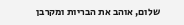שלום, אוהב את הבריות ומקרבן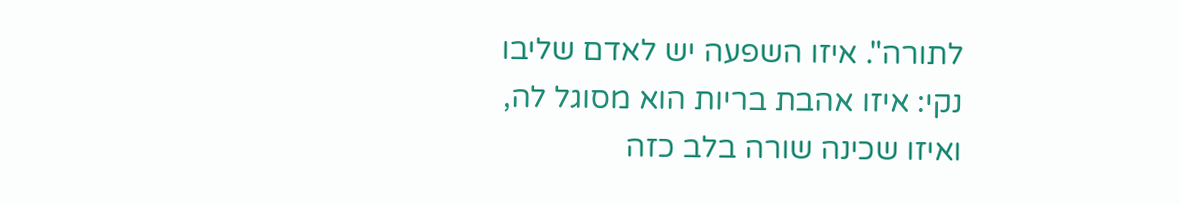לתורה". איזו השפעה יש לאדם שליבו נקי: איזו אהבת בריות הוא מסוגל לה, ואיזו שכינה שורה בלב כזה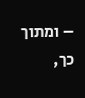– ומתוך כך,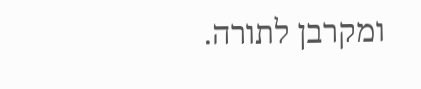ומקרבן לתורה.